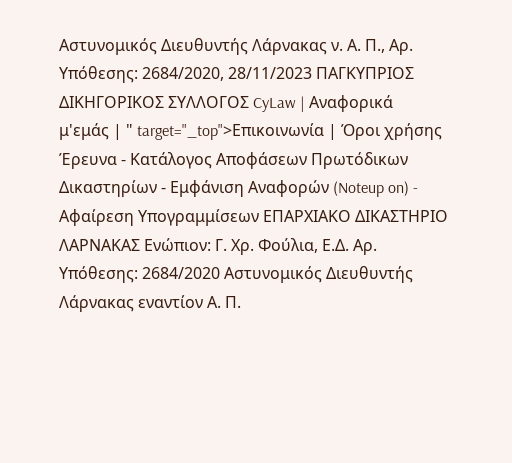Αστυνομικός Διευθυντής Λάρνακας ν. Α. Π., Αρ. Υπόθεσης: 2684/2020, 28/11/2023 ΠΑΓΚΥΠΡΙΟΣ ΔΙΚΗΓΟΡΙΚΟΣ ΣΥΛΛΟΓΟΣ CyLaw | Αναφορικά μ'εμάς | " target="_top">Επικοινωνία | Όροι χρήσης Έρευνα - Κατάλογος Αποφάσεων Πρωτόδικων Δικαστηρίων - Εμφάνιση Αναφορών (Noteup on) - Αφαίρεση Υπογραμμίσεων ΕΠΑΡΧΙΑΚΟ ΔΙΚΑΣΤΗΡΙΟ ΛΑΡΝΑΚΑΣ Ενώπιον: Γ. Χρ. Φούλια, Ε.Δ. Αρ. Υπόθεσης: 2684/2020 Αστυνομικός Διευθυντής Λάρνακας εναντίον Α. Π.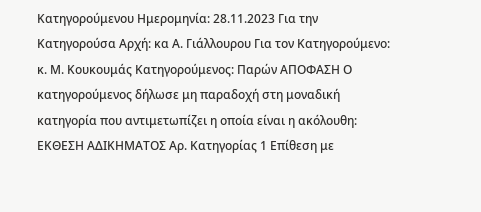Κατηγορούμενου Ημερομηνία: 28.11.2023 Για την Κατηγορούσα Αρχή: κα Α. Γιάλλουρου Για τον Κατηγορούμενο: κ. Μ. Κουκουμάς Κατηγορούμενος: Παρών ΑΠΟΦΑΣΗ Ο κατηγορούμενος δήλωσε μη παραδοχή στη μοναδική κατηγορία που αντιμετωπίζει η οποία είναι η ακόλουθη: ΕΚΘΕΣΗ ΑΔΙΚΗΜΑΤΟΣ Αρ. Κατηγορίας 1 Επίθεση με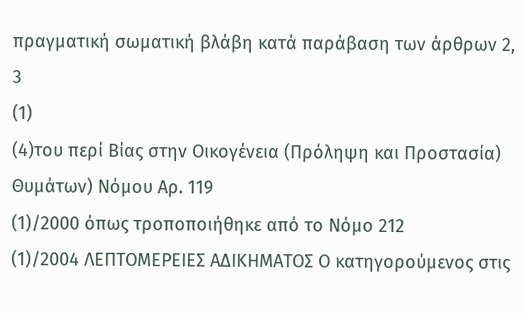πραγματική σωματική βλάβη κατά παράβαση των άρθρων 2, 3
(1)
(4)του περί Βίας στην Οικογένεια (Πρόληψη και Προστασία) Θυμάτων) Νόμου Αρ. 119
(1)/2000 όπως τροποποιήθηκε από το Νόμο 212
(1)/2004 ΛΕΠΤΟΜΕΡΕΙΕΣ ΑΔΙΚΗΜΑΤΟΣ Ο κατηγορούμενος στις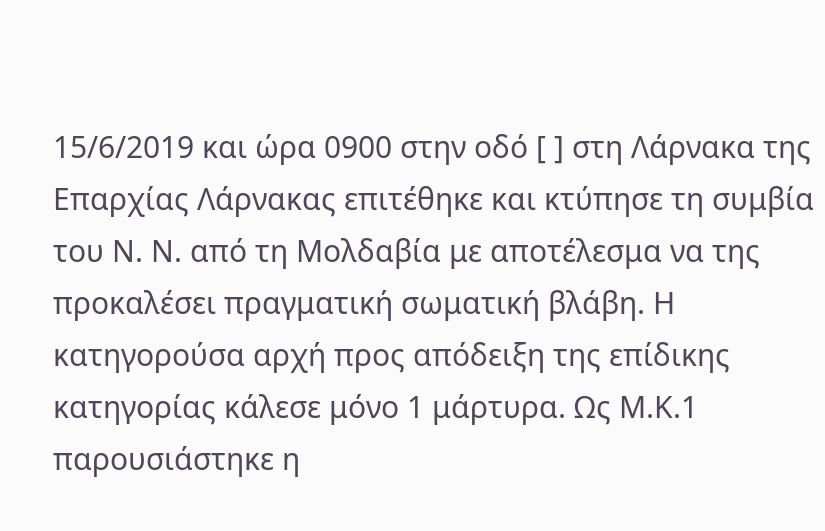15/6/2019 και ώρα 0900 στην οδό [ ] στη Λάρνακα της Επαρχίας Λάρνακας επιτέθηκε και κτύπησε τη συμβία του Ν. Ν. από τη Μολδαβία με αποτέλεσμα να της προκαλέσει πραγματική σωματική βλάβη. Η κατηγορούσα αρχή προς απόδειξη της επίδικης κατηγορίας κάλεσε μόνο 1 μάρτυρα. Ως Μ.Κ.1 παρουσιάστηκε η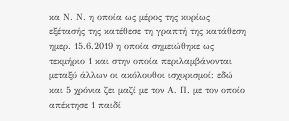κα Ν. Ν. η οποία ως μέρος της κυρίως εξέτασής της κατέθεσε τη γραπτή της κατάθεση ημερ. 15.6.2019 η οποία σημειώθηκε ως τεκμήριο 1 και στην οποία περιλαμβάνονται μεταξύ άλλων οι ακόλουθοι ισχυρισμοί: εδώ και 5 χρόνια ζει μαζί με τον Α. Π. με τον οποίο απέκτησε 1 παιδί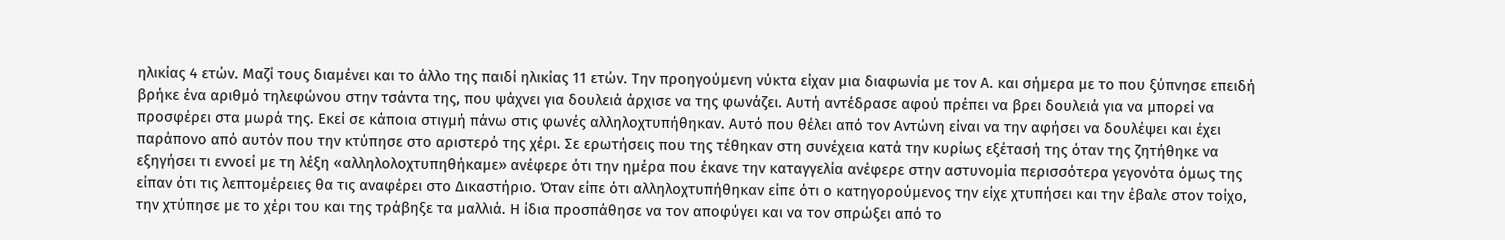ηλικίας 4 ετών. Μαζί τους διαμένει και το άλλο της παιδί ηλικίας 11 ετών. Την προηγούμενη νύκτα είχαν μια διαφωνία με τον Α. και σήμερα με το που ξύπνησε επειδή βρήκε ένα αριθμό τηλεφώνου στην τσάντα της, που ψάχνει για δουλειά άρχισε να της φωνάζει. Αυτή αντέδρασε αφού πρέπει να βρει δουλειά για να μπορεί να προσφέρει στα μωρά της. Εκεί σε κάποια στιγμή πάνω στις φωνές αλληλοχτυπήθηκαν. Αυτό που θέλει από τον Αντώνη είναι να την αφήσει να δουλέψει και έχει παράπονο από αυτόν που την κτύπησε στο αριστερό της χέρι. Σε ερωτήσεις που της τέθηκαν στη συνέχεια κατά την κυρίως εξέτασή της όταν της ζητήθηκε να εξηγήσει τι εννοεί με τη λέξη «αλληλολοχτυπηθήκαμε» ανέφερε ότι την ημέρα που έκανε την καταγγελία ανέφερε στην αστυνομία περισσότερα γεγονότα όμως της είπαν ότι τις λεπτομέρειες θα τις αναφέρει στο Δικαστήριο. Όταν είπε ότι αλληλοχτυπήθηκαν είπε ότι ο κατηγορούμενος την είχε χτυπήσει και την έβαλε στον τοίχο, την χτύπησε με το χέρι του και της τράβηξε τα μαλλιά. Η ίδια προσπάθησε να τον αποφύγει και να τον σπρώξει από το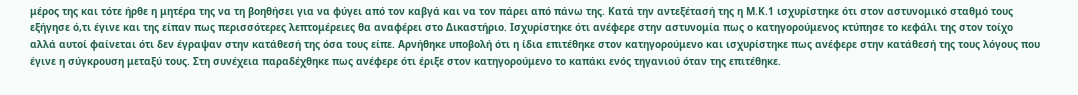μέρος της και τότε ήρθε η μητέρα της να τη βοηθήσει για να φύγει από τον καβγά και να τον πάρει από πάνω της. Κατά την αντεξέτασή της η Μ.Κ.1 ισχυρίστηκε ότι στον αστυνομικό σταθμό τους εξήγησε ό,τι έγινε και της είπαν πως περισσότερες λεπτομέρειες θα αναφέρει στο Δικαστήριο. Ισχυρίστηκε ότι ανέφερε στην αστυνομία πως ο κατηγορούμενος κτύπησε το κεφάλι της στον τοίχο αλλά αυτοί φαίνεται ότι δεν έγραψαν στην κατάθεσή της όσα τους είπε. Αρνήθηκε υποβολή ότι η ίδια επιτέθηκε στον κατηγορούμενο και ισχυρίστηκε πως ανέφερε στην κατάθεσή της τους λόγους που έγινε η σύγκρουση μεταξύ τους. Στη συνέχεια παραδέχθηκε πως ανέφερε ότι έριξε στον κατηγορούμενο το καπάκι ενός τηγανιού όταν της επιτέθηκε.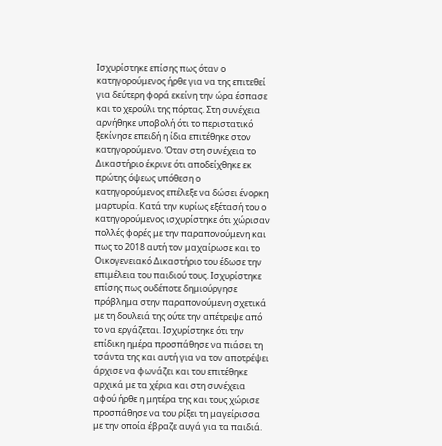Ισχυρίστηκε επίσης πως όταν ο κατηγορούμενος ήρθε για να της επιτεθεί για δεύτερη φορά εκείνη την ώρα έσπασε και το χερούλι της πόρτας. Στη συνέχεια αρνήθηκε υποβολή ότι το περιστατικό ξεκίνησε επειδή η ίδια επιτέθηκε στον κατηγορούμενο. Όταν στη συνέχεια το Δικαστήριο έκρινε ότι αποδείχθηκε εκ πρώτης όψεως υπόθεση ο κατηγορούμενος επέλεξε να δώσει ένορκη μαρτυρία. Κατά την κυρίως εξέτασή του ο κατηγορούμενος ισχυρίστηκε ότι χώρισαν πολλές φορές με την παραπονούμενη και πως το 2018 αυτή τον μαχαίρωσε και το Οικογενειακό Δικαστήριο του έδωσε την επιμέλεια του παιδιού τους. Ισχυρίστηκε επίσης πως ουδέποτε δημιούργησε πρόβλημα στην παραπονούμενη σχετικά με τη δουλειά της ούτε την απέτρεψε από το να εργάζεται. Ισχυρίστηκε ότι την επίδικη ημέρα προσπάθησε να πιάσει τη τσάντα της και αυτή για να τον αποτρέψει άρχισε να φωνάζει και του επιτέθηκε αρχικά με τα χέρια και στη συνέχεια αφού ήρθε η μητέρα της και τους χώρισε προσπάθησε να του ρίξει τη μαγείρισσα με την οποία έβραζε αυγά για τα παιδιά.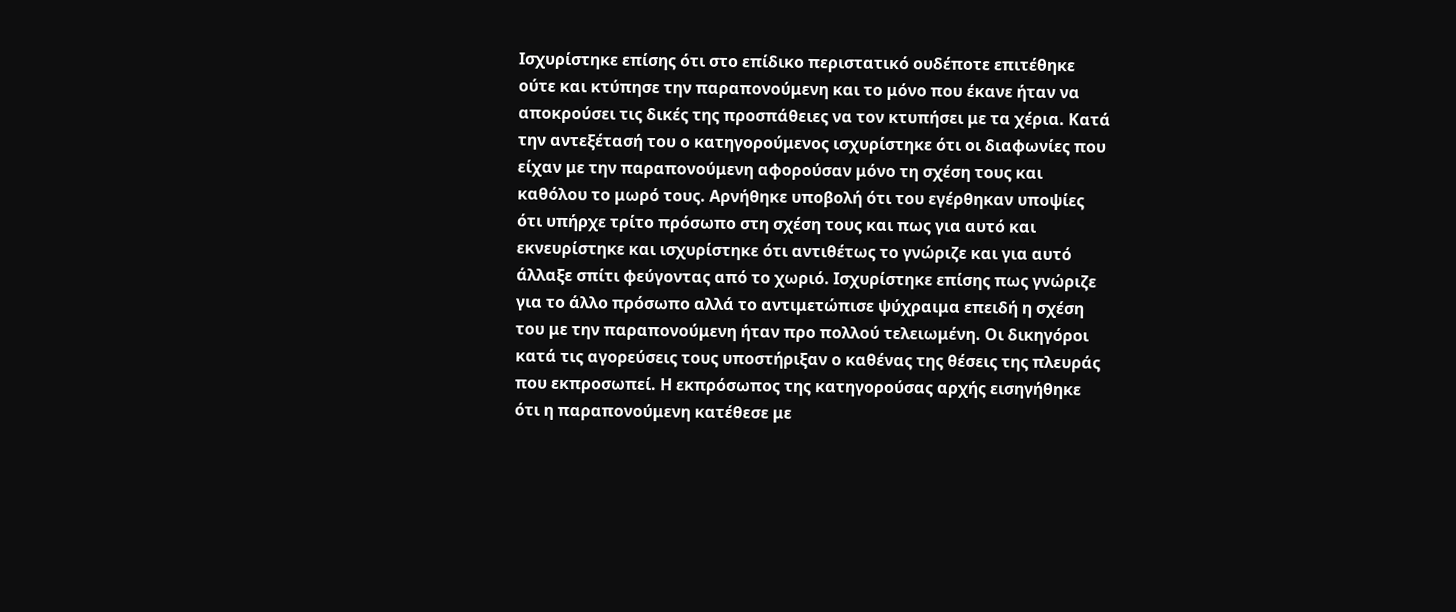Ισχυρίστηκε επίσης ότι στο επίδικο περιστατικό ουδέποτε επιτέθηκε ούτε και κτύπησε την παραπονούμενη και το μόνο που έκανε ήταν να αποκρούσει τις δικές της προσπάθειες να τον κτυπήσει με τα χέρια. Κατά την αντεξέτασή του ο κατηγορούμενος ισχυρίστηκε ότι οι διαφωνίες που είχαν με την παραπονούμενη αφορούσαν μόνο τη σχέση τους και καθόλου το μωρό τους. Αρνήθηκε υποβολή ότι του εγέρθηκαν υποψίες ότι υπήρχε τρίτο πρόσωπο στη σχέση τους και πως για αυτό και εκνευρίστηκε και ισχυρίστηκε ότι αντιθέτως το γνώριζε και για αυτό άλλαξε σπίτι φεύγοντας από το χωριό. Ισχυρίστηκε επίσης πως γνώριζε για το άλλο πρόσωπο αλλά το αντιμετώπισε ψύχραιμα επειδή η σχέση του με την παραπονούμενη ήταν προ πολλού τελειωμένη. Οι δικηγόροι κατά τις αγορεύσεις τους υποστήριξαν ο καθένας της θέσεις της πλευράς που εκπροσωπεί. Η εκπρόσωπος της κατηγορούσας αρχής εισηγήθηκε ότι η παραπονούμενη κατέθεσε με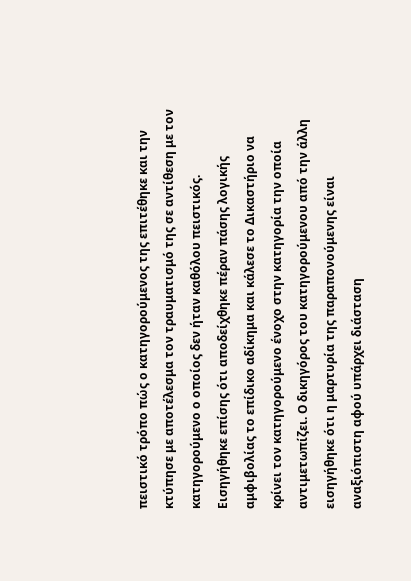πειστικό τρόπο πώς ο κατηγορούμενος της επιτέθηκε και την κτύπησε με αποτέλεσμα τον τραυματισμό της σε αντίθεση με τον κατηγορούμενο ο οποίος δεν ήταν καθόλου πειστικός. Εισηγήθηκε επίσης ότι αποδείχθηκε πέραν πάσης λογικής αμφιβολίας το επίδικο αδίκημα και κάλεσε το Δικαστήριο να κρίνει τον κατηγορούμενο ένοχο στην κατηγορία την οποία αντιμετωπίζει. Ο δικηγόρος του κατηγορούμενου από την άλλη εισηγήθηκε ότι η μαρτυρία της παραπονούμενης είναι αναξιόπιστη αφού υπάρχει διάσταση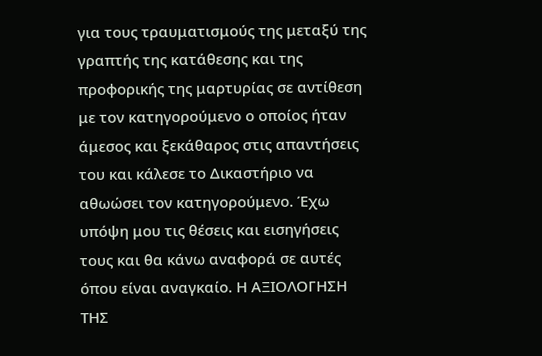για τους τραυματισμούς της μεταξύ της γραπτής της κατάθεσης και της προφορικής της μαρτυρίας σε αντίθεση με τον κατηγορούμενο ο οποίος ήταν άμεσος και ξεκάθαρος στις απαντήσεις του και κάλεσε το Δικαστήριο να αθωώσει τον κατηγορούμενο. Έχω υπόψη μου τις θέσεις και εισηγήσεις τους και θα κάνω αναφορά σε αυτές όπου είναι αναγκαίο. Η ΑΞΙΟΛΟΓΗΣΗ ΤΗΣ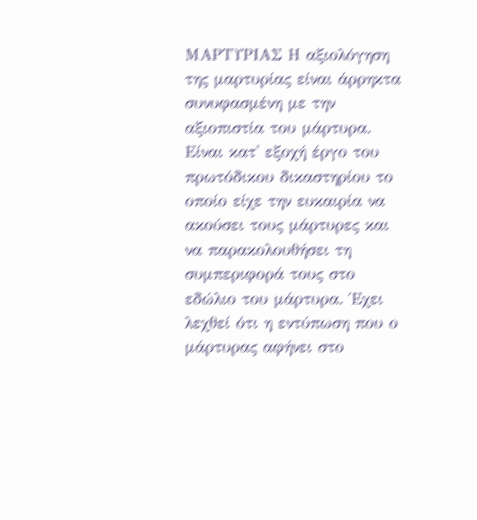ΜΑΡΤΥΡΙΑΣ Η αξιολόγηση της μαρτυρίας είναι άρρηκτα συνυφασμένη με την αξιοπιστία του μάρτυρα. Είναι κατ' εξοχή έργο του πρωτόδικου δικαστηρίου το οποίο είχε την ευκαιρία να ακούσει τους μάρτυρες και να παρακολουθήσει τη συμπεριφορά τους στο εδώλιο του μάρτυρα. Έχει λεχθεί ότι η εντύπωση που ο μάρτυρας αφήνει στο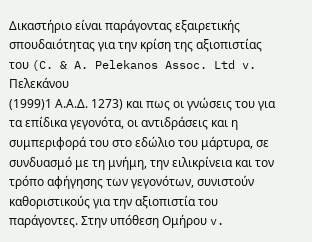Δικαστήριο είναι παράγοντας εξαιρετικής σπουδαιότητας για την κρίση της αξιοπιστίας του (C. & A. Pelekanos Assoc. Ltd v. Πελεκάνου
(1999)1 Α.Α.Δ. 1273) και πως οι γνώσεις του για τα επίδικα γεγονότα, οι αντιδράσεις και η συμπεριφορά του στο εδώλιο του μάρτυρα, σε συνδυασμό με τη μνήμη, την ειλικρίνεια και τον τρόπο αφήγησης των γεγονότων, συνιστούν καθοριστικούς για την αξιοπιστία του παράγοντες. Στην υπόθεση Ομήρου v.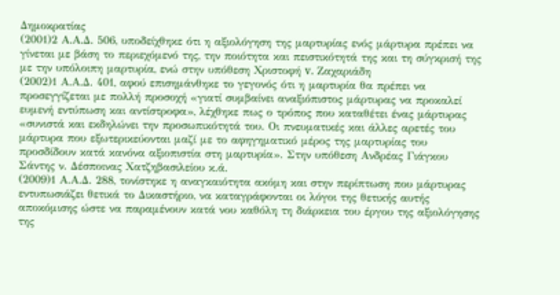Δημοκρατίας
(2001)2 Α.Α.Δ. 506, υποδείχθηκε ότι η αξιολόγηση της μαρτυρίας ενός μάρτυρα πρέπει να γίνεται με βάση το περιεχόμενό της, την ποιότητα και πειστικότητά της και τη σύγκρισή της με την υπόλοιπη μαρτυρία, ενώ στην υπόθεση Χριστοφή v. Ζαχαριάδη
(2002)1 Α.Α.Δ. 401, αφού επισημάνθηκε το γεγονός ότι η μαρτυρία θα πρέπει να προσεγγίζεται με πολλή προσοχή «γιατί συμβαίνει αναξιόπιστος μάρτυρας να προκαλεί ευμενή εντύπωση και αντίστροφα», λέχθηκε πως ο τρόπος που καταθέτει ένας μάρτυρας «συνιστά και εκδηλώνει την προσωπικότητά του. Οι πνευματικές και άλλες αρετές του μάρτυρα που εξωτερικεύονται μαζί με το αφηγηματικό μέρος της μαρτυρίας του προσδίδουν κατά κανόνα αξιοπιστία στη μαρτυρία». Στην υπόθεση Ανδρέας Γιάγκου Σάντης ν. Δέσποινας Χατζηβασιλείου κ.ά.
(2009)1 Α.Α.Δ. 288, τονίστηκε η αναγκαιότητα ακόμη και στην περίπτωση που μάρτυρας εντυπωσιάζει θετικά το Δικαστήριο, να καταγράφονται οι λόγοι της θετικής αυτής αποκόμισης ώστε να παραμένουν κατά νου καθόλη τη διάρκεια του έργου της αξιολόγησης της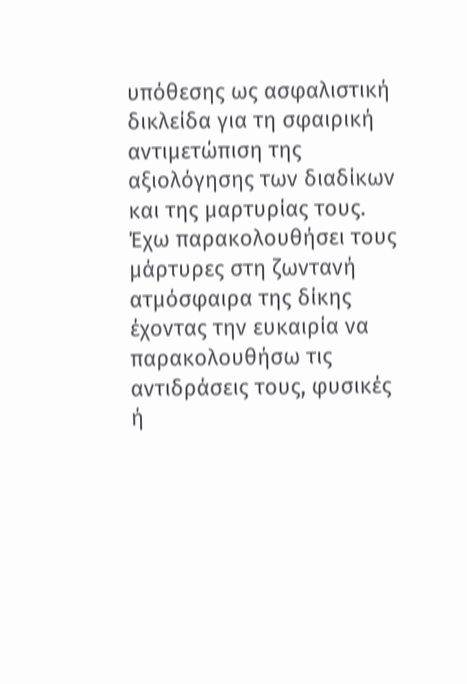υπόθεσης ως ασφαλιστική δικλείδα για τη σφαιρική αντιμετώπιση της αξιολόγησης των διαδίκων και της μαρτυρίας τους. Έχω παρακολουθήσει τους μάρτυρες στη ζωντανή ατμόσφαιρα της δίκης έχοντας την ευκαιρία να παρακολουθήσω τις αντιδράσεις τους, φυσικές ή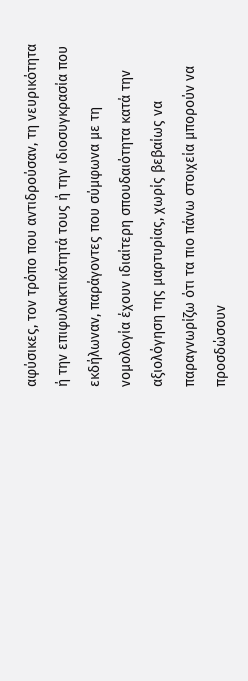αφύσικες, τον τρόπο που αντιδρούσαν, τη νευρικότητα ή την επιφυλακτικότητά τους ή την ιδιοσυγκρασία που εκδήλωναν, παράγοντες που σύμφωνα με τη νομολογία έχουν ιδιαίτερη σπουδαιότητα κατά την αξιολόγηση της μαρτυρίας, χωρίς βεβαίως να παραγνωρίζω ότι τα πιο πάνω στοιχεία μπορούν να προσδώσουν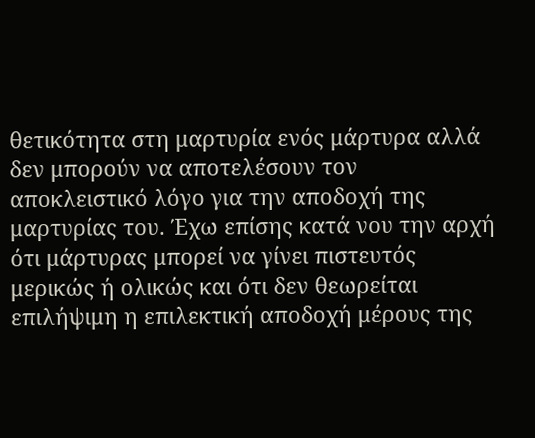θετικότητα στη μαρτυρία ενός μάρτυρα αλλά δεν μπορούν να αποτελέσουν τον αποκλειστικό λόγο για την αποδοχή της μαρτυρίας του. Έχω επίσης κατά νου την αρχή ότι μάρτυρας μπορεί να γίνει πιστευτός μερικώς ή ολικώς και ότι δεν θεωρείται επιλήψιμη η επιλεκτική αποδοχή μέρους της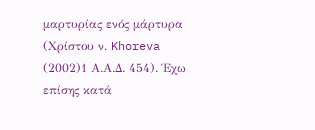μαρτυρίας ενός μάρτυρα (Χρίστου ν. Khoreva
(2002)1 Α.Α.Δ. 454). Έχω επίσης κατά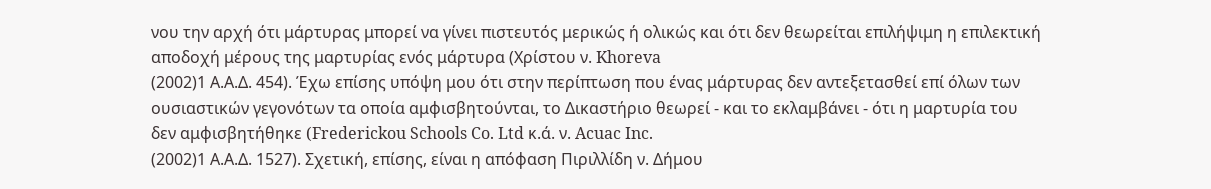νου την αρχή ότι μάρτυρας μπορεί να γίνει πιστευτός μερικώς ή ολικώς και ότι δεν θεωρείται επιλήψιμη η επιλεκτική αποδοχή μέρους της μαρτυρίας ενός μάρτυρα (Χρίστου ν. Khoreva
(2002)1 Α.Α.Δ. 454). Έχω επίσης υπόψη μου ότι στην περίπτωση που ένας μάρτυρας δεν αντεξετασθεί επί όλων των ουσιαστικών γεγονότων τα οποία αμφισβητούνται, το Δικαστήριο θεωρεί - και το εκλαμβάνει - ότι η μαρτυρία του δεν αμφισβητήθηκε (Frederickou Schools Co. Ltd κ.ά. ν. Acuac Inc.
(2002)1 Α.Α.Δ. 1527). Σχετική, επίσης, είναι η απόφαση Πιριλλίδη ν. Δήμου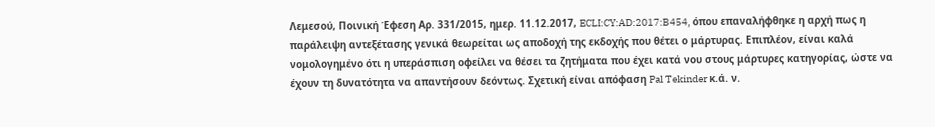Λεμεσού, Ποινική Έφεση Αρ. 331/2015, ημερ. 11.12.2017, ECLI:CY:AD:2017:B454, όπου επαναλήφθηκε η αρχή πως η παράλειψη αντεξέτασης γενικά θεωρείται ως αποδοχή της εκδοχής που θέτει ο μάρτυρας. Επιπλέον, είναι καλά νομολογημένο ότι η υπεράσπιση οφείλει να θέσει τα ζητήματα που έχει κατά νου στους μάρτυρες κατηγορίας, ώστε να έχουν τη δυνατότητα να απαντήσουν δεόντως. Σχετική είναι απόφαση Pal Tekinder κ.ά. ν.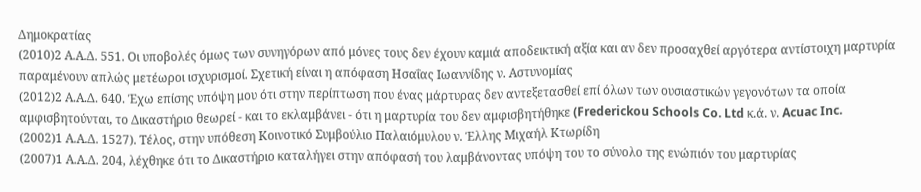Δημοκρατίας
(2010)2 Α.Α.Δ. 551. Οι υποβολές όμως των συνηγόρων από μόνες τους δεν έχουν καμιά αποδεικτική αξία και αν δεν προσαχθεί αργότερα αντίστοιχη μαρτυρία παραμένουν απλώς μετέωροι ισχυρισμοί. Σχετική είναι η απόφαση Ησαΐας Ιωαννίδης ν. Αστυνομίας
(2012)2 Α.Α.Δ. 640. Έχω επίσης υπόψη μου ότι στην περίπτωση που ένας μάρτυρας δεν αντεξετασθεί επί όλων των ουσιαστικών γεγονότων τα οποία αμφισβητούνται, το Δικαστήριο θεωρεί - και το εκλαμβάνει - ότι η μαρτυρία του δεν αμφισβητήθηκε (Frederickou Schools Co. Ltd κ.ά. ν. Acuac Inc.
(2002)1 Α.Α.Δ. 1527). Τέλος, στην υπόθεση Κοινοτικό Συμβούλιο Παλαιόμυλου ν. Έλλης Μιχαήλ Κτωρίδη
(2007)1 Α.Α.Δ. 204, λέχθηκε ότι το Δικαστήριο καταλήγει στην απόφασή του λαμβάνοντας υπόψη του το σύνολο της ενώπιόν του μαρτυρίας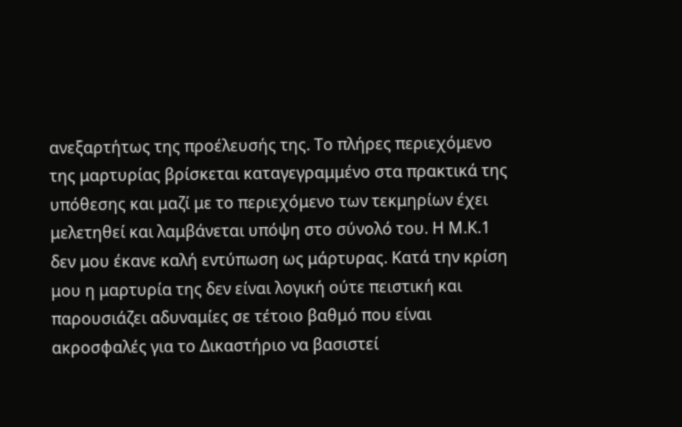ανεξαρτήτως της προέλευσής της. Το πλήρες περιεχόμενο της μαρτυρίας βρίσκεται καταγεγραμμένο στα πρακτικά της υπόθεσης και μαζί με το περιεχόμενο των τεκμηρίων έχει μελετηθεί και λαμβάνεται υπόψη στο σύνολό του. Η Μ.Κ.1 δεν μου έκανε καλή εντύπωση ως μάρτυρας. Κατά την κρίση μου η μαρτυρία της δεν είναι λογική ούτε πειστική και παρουσιάζει αδυναμίες σε τέτοιο βαθμό που είναι ακροσφαλές για το Δικαστήριο να βασιστεί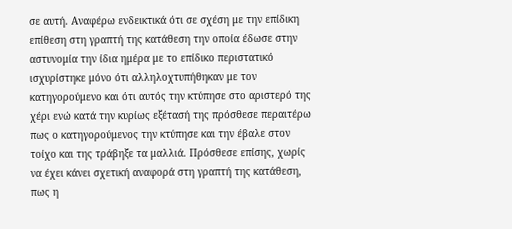σε αυτή. Αναφέρω ενδεικτικά ότι σε σχέση με την επίδικη επίθεση στη γραπτή της κατάθεση την οποία έδωσε στην αστυνομία την ίδια ημέρα με το επίδικο περιστατικό ισχυρίστηκε μόνο ότι αλληλοχτυπήθηκαν με τον κατηγορούμενο και ότι αυτός την κτύπησε στο αριστερό της χέρι ενώ κατά την κυρίως εξέτασή της πρόσθεσε περαιτέρω πως ο κατηγορούμενος την κτύπησε και την έβαλε στον τοίχο και της τράβηξε τα μαλλιά. Πρόσθεσε επίσης, χωρίς να έχει κάνει σχετική αναφορά στη γραπτή της κατάθεση, πως η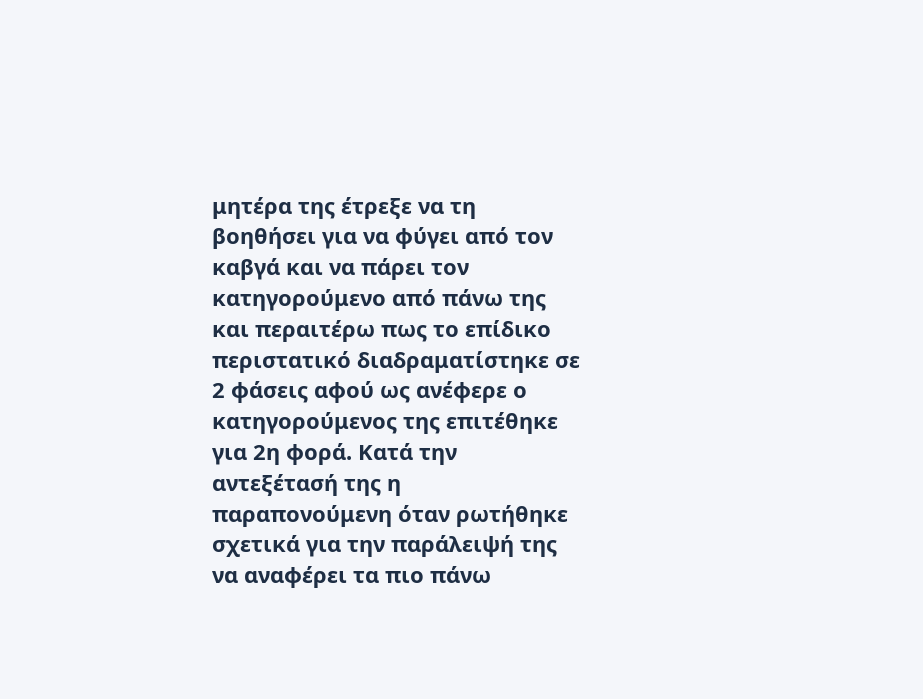μητέρα της έτρεξε να τη βοηθήσει για να φύγει από τον καβγά και να πάρει τον κατηγορούμενο από πάνω της και περαιτέρω πως το επίδικο περιστατικό διαδραματίστηκε σε 2 φάσεις αφού ως ανέφερε ο κατηγορούμενος της επιτέθηκε για 2η φορά. Κατά την αντεξέτασή της η παραπονούμενη όταν ρωτήθηκε σχετικά για την παράλειψή της να αναφέρει τα πιο πάνω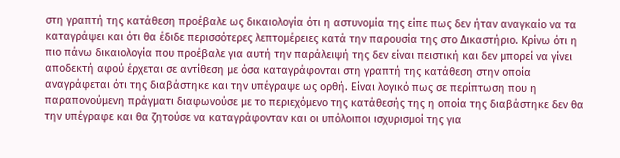στη γραπτή της κατάθεση προέβαλε ως δικαιολογία ότι η αστυνομία της είπε πως δεν ήταν αναγκαίο να τα καταγράψει και ότι θα έδιδε περισσότερες λεπτομέρειες κατά την παρουσία της στο Δικαστήριο. Κρίνω ότι η πιο πάνω δικαιολογία που προέβαλε για αυτή την παράλειψή της δεν είναι πειστική και δεν μπορεί να γίνει αποδεκτή αφού έρχεται σε αντίθεση με όσα καταγράφονται στη γραπτή της κατάθεση στην οποία αναγράφεται ότι της διαβάστηκε και την υπέγραψε ως ορθή. Είναι λογικό πως σε περίπτωση που η παραπονούμενη πράγματι διαφωνούσε με το περιεχόμενο της κατάθεσής της η οποία της διαβάστηκε δεν θα την υπέγραφε και θα ζητούσε να καταγράφονταν και οι υπόλοιποι ισχυρισμοί της για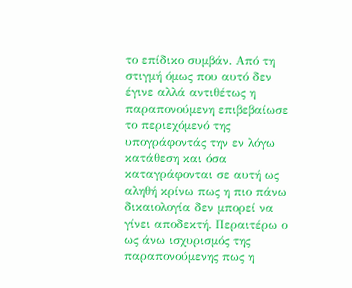το επίδικο συμβάν. Από τη στιγμή όμως που αυτό δεν έγινε αλλά αντιθέτως η παραπονούμενη επιβεβαίωσε το περιεχόμενό της υπογράφοντάς την εν λόγω κατάθεση και όσα καταγράφονται σε αυτή ως αληθή κρίνω πως η πιο πάνω δικαιολογία δεν μπορεί να γίνει αποδεκτή. Περαιτέρω ο ως άνω ισχυρισμός της παραπονούμενης πως η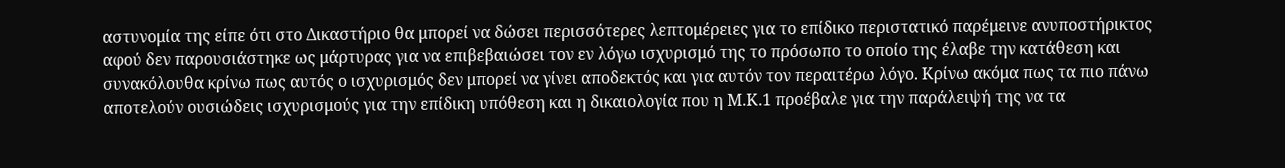αστυνομία της είπε ότι στο Δικαστήριο θα μπορεί να δώσει περισσότερες λεπτομέρειες για το επίδικο περιστατικό παρέμεινε ανυποστήρικτος αφού δεν παρουσιάστηκε ως μάρτυρας για να επιβεβαιώσει τον εν λόγω ισχυρισμό της το πρόσωπο το οποίο της έλαβε την κατάθεση και συνακόλουθα κρίνω πως αυτός ο ισχυρισμός δεν μπορεί να γίνει αποδεκτός και για αυτόν τον περαιτέρω λόγο. Κρίνω ακόμα πως τα πιο πάνω αποτελούν ουσιώδεις ισχυρισμούς για την επίδικη υπόθεση και η δικαιολογία που η Μ.Κ.1 προέβαλε για την παράλειψή της να τα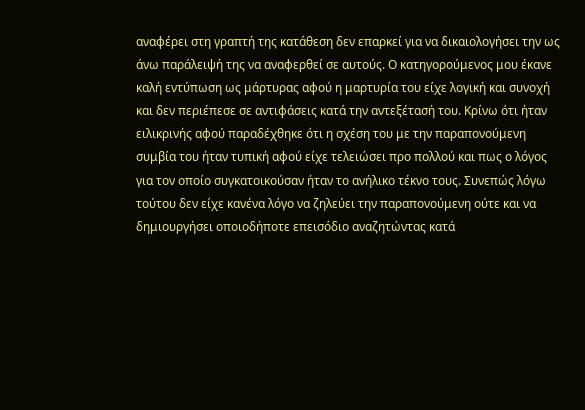αναφέρει στη γραπτή της κατάθεση δεν επαρκεί για να δικαιολογήσει την ως άνω παράλειψή της να αναφερθεί σε αυτούς. Ο κατηγορούμενος μου έκανε καλή εντύπωση ως μάρτυρας αφού η μαρτυρία του είχε λογική και συνοχή και δεν περιέπεσε σε αντιφάσεις κατά την αντεξέτασή του. Κρίνω ότι ήταν ειλικρινής αφού παραδέχθηκε ότι η σχέση του με την παραπονούμενη συμβία του ήταν τυπική αφού είχε τελειώσει προ πολλού και πως ο λόγος για τον οποίο συγκατοικούσαν ήταν το ανήλικο τέκνο τους. Συνεπώς λόγω τούτου δεν είχε κανένα λόγο να ζηλεύει την παραπονούμενη ούτε και να δημιουργήσει οποιοδήποτε επεισόδιο αναζητώντας κατά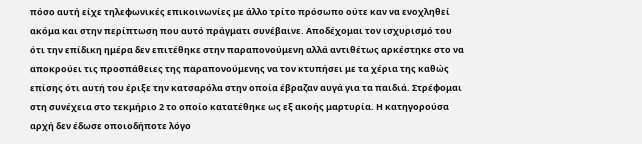πόσο αυτή είχε τηλεφωνικές επικοινωνίες με άλλο τρίτο πρόσωπο ούτε καν να ενοχληθεί ακόμα και στην περίπτωση που αυτό πράγματι συνέβαινε. Αποδέχομαι τον ισχυρισμό του ότι την επίδικη ημέρα δεν επιτέθηκε στην παραπονούμενη αλλά αντιθέτως αρκέστηκε στο να αποκρούει τις προσπάθειες της παραπονούμενης να τον κτυπήσει με τα χέρια της καθώς επίσης ότι αυτή του έριξε την κατσαρόλα στην οποία έβραζαν αυγά για τα παιδιά. Στρέφομαι στη συνέχεια στο τεκμήριο 2 το οποίο κατατέθηκε ως εξ ακοής μαρτυρία. Η κατηγορούσα αρχή δεν έδωσε οποιοδήποτε λόγο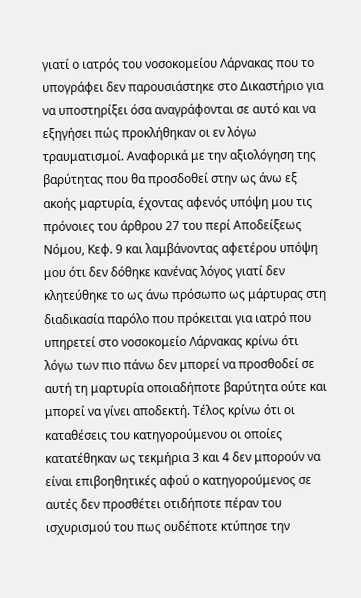γιατί ο ιατρός του νοσοκομείου Λάρνακας που το υπογράφει δεν παρουσιάστηκε στο Δικαστήριο για να υποστηρίξει όσα αναγράφονται σε αυτό και να εξηγήσει πώς προκλήθηκαν οι εν λόγω τραυματισμοί. Αναφορικά με την αξιολόγηση της βαρύτητας που θα προσδοθεί στην ως άνω εξ ακοής μαρτυρία, έχοντας αφενός υπόψη μου τις πρόνοιες του άρθρου 27 του περί Αποδείξεως Νόμου, Κεφ. 9 και λαμβάνοντας αφετέρου υπόψη μου ότι δεν δόθηκε κανένας λόγος γιατί δεν κλητεύθηκε το ως άνω πρόσωπο ως μάρτυρας στη διαδικασία παρόλο που πρόκειται για ιατρό που υπηρετεί στο νοσοκομείο Λάρνακας κρίνω ότι λόγω των πιο πάνω δεν μπορεί να προσθοδεί σε αυτή τη μαρτυρία οποιαδήποτε βαρύτητα ούτε και μπορεί να γίνει αποδεκτή. Τέλος κρίνω ότι οι καταθέσεις του κατηγορούμενου οι οποίες κατατέθηκαν ως τεκμήρια 3 και 4 δεν μπορούν να είναι επιβοηθητικές αφού ο κατηγορούμενος σε αυτές δεν προσθέτει οτιδήποτε πέραν του ισχυρισμού του πως ουδέποτε κτύπησε την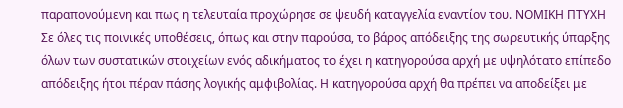παραπονούμενη και πως η τελευταία προχώρησε σε ψευδή καταγγελία εναντίον του. ΝΟΜΙΚΗ ΠΤΥΧΗ Σε όλες τις ποινικές υποθέσεις, όπως και στην παρούσα, το βάρος απόδειξης της σωρευτικής ύπαρξης όλων των συστατικών στοιχείων ενός αδικήματος το έχει η κατηγορούσα αρχή με υψηλότατο επίπεδο απόδειξης ήτοι πέραν πάσης λογικής αμφιβολίας. Η κατηγορούσα αρχή θα πρέπει να αποδείξει με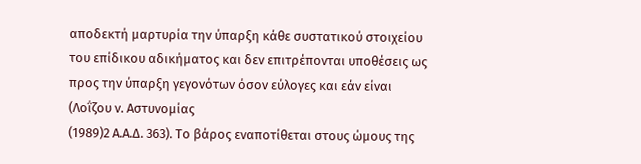αποδεκτή μαρτυρία την ύπαρξη κάθε συστατικού στοιχείου του επίδικου αδικήματος και δεν επιτρέπονται υποθέσεις ως προς την ύπαρξη γεγονότων όσον εύλογες και εάν είναι (Λοΐζου ν. Αστυνομίας
(1989)2 Α.Α.Δ. 363). Το βάρος εναποτίθεται στους ώμους της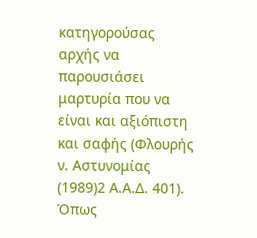κατηγορούσας αρχής να παρουσιάσει μαρτυρία που να είναι και αξιόπιστη και σαφής (Φλουρής ν. Αστυνομίας
(1989)2 Α.Α.Δ. 401). Όπως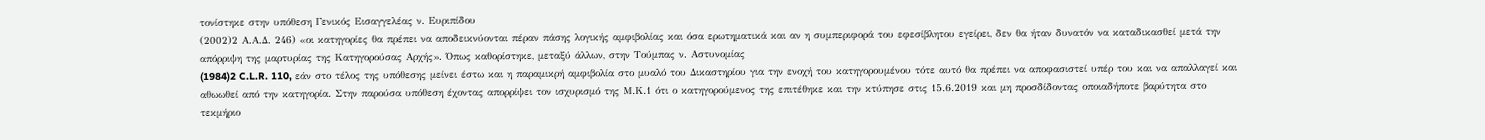τονίστηκε στην υπόθεση Γενικός Εισαγγελέας ν. Ευριπίδου
(2002)2 Α.Α.Δ. 246) «οι κατηγορίες θα πρέπει να αποδεικνύονται πέραν πάσης λογικής αμφιβολίας και όσα ερωτηματικά και αν η συμπεριφορά του εφεσίβλητου εγείρει, δεν θα ήταν δυνατόν να καταδικασθεί μετά την απόρριψη της μαρτυρίας της Κατηγορούσας Αρχής». Όπως καθορίστηκε, μεταξύ άλλων, στην Τούμπας ν. Αστυνομίας
(1984)2 C.L.R. 110, εάν στο τέλος της υπόθεσης μείνει έστω και η παραμικρή αμφιβολία στο μυαλό του Δικαστηρίου για την ενοχή του κατηγορουμένου τότε αυτό θα πρέπει να αποφασιστεί υπέρ του και να απαλλαγεί και αθωωθεί από την κατηγορία. Στην παρούσα υπόθεση έχοντας απορρίψει τον ισχυρισμό της Μ.Κ.1 ότι ο κατηγορούμενος της επιτέθηκε και την κτύπησε στις 15.6.2019 και μη προσδίδοντας οποιαδήποτε βαρύτητα στο τεκμήριο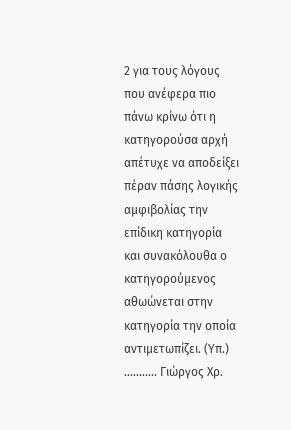2 για τους λόγους που ανέφερα πιο πάνω κρίνω ότι η κατηγορούσα αρχή απέτυχε να αποδείξει πέραν πάσης λογικής αμφιβολίας την επίδικη κατηγορία και συνακόλουθα ο κατηγορούμενος αθωώνεται στην κατηγορία την οποία αντιμετωπίζει. (Υπ.) ........... Γιώργος Χρ.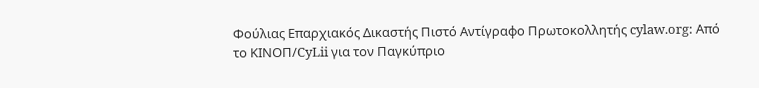Φούλιας Επαρχιακός Δικαστής Πιστό Αντίγραφο Πρωτοκολλητής cylaw.org: Από το ΚΙΝOΠ/CyLii για τον Παγκύπριο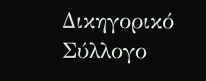Δικηγορικό Σύλλογο